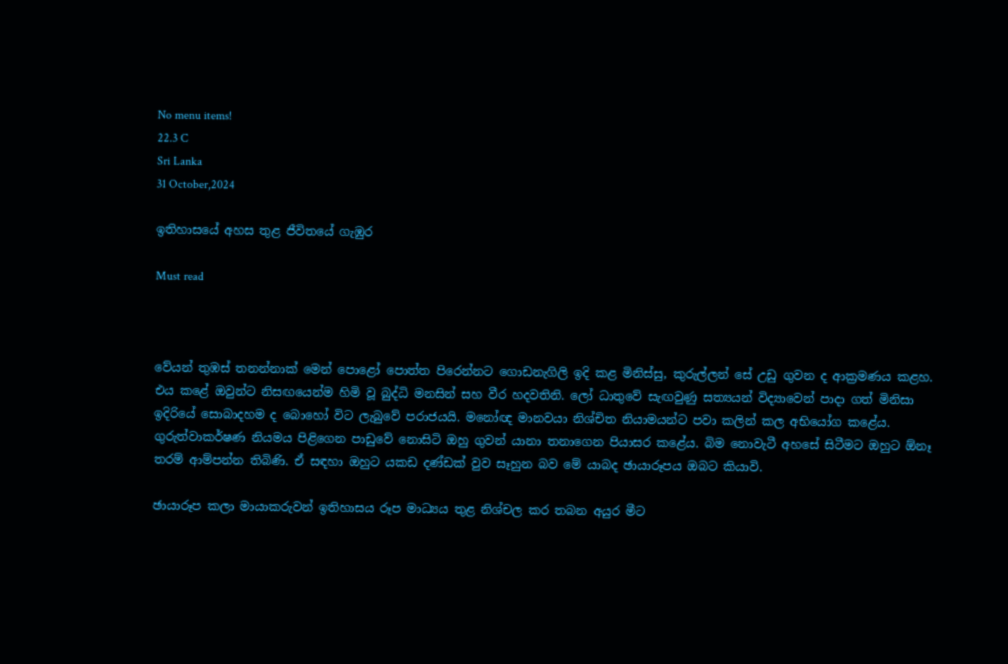No menu items!
22.3 C
Sri Lanka
31 October,2024

ඉතිහාසයේ අහස තුළ ජීවිතයේ ගැඹුර

Must read



වේයන් තුඹස් තනන්නාක් මෙන් පොළෝ පොත්ත පිරෙන්නට ගොඩනැගිලි ඉදි කළ මිනිස්සු, කුරුල්ලන් සේ උඩු ගුවන ද ආක්‍රමණය කළහ. එය කළේ ඔවුන්ට නිසඟයෙන්ම හිමි වූ බුද්ධි මනසින් සහ වීර හදවතිනි. ලෝ ධාතුවේ සැඟවුණු සත්‍යයන් විද්‍යාවෙන් පාදා ගත් මිනිසා ඉදිරියේ සොබාදහම ද බොහෝ විට ලැබුවේ පරාජයයි. මනෝඥ මානවයා නිශ්චිත නියාමයන්ට පවා කලින් කල අභියෝග කළේය. ගුරුත්වාකර්ෂණ නියමය පිළිගෙන පාඩුවේ නොසිටි ඔහු ගුවන් යානා තනාගෙන පියාසර කළේය. බිම නොවැටී අහසේ සිටීමට ඔහුට ඕනෑ තරම් ආම්පන්න තිබිණි. ඒ සඳහා ඔහුට යකඩ දණ්ඩක් වුව සෑහුන බව මේ යාබද ඡායාරූපය ඔබට කියාවි.

ඡායාරූප කලා මායාකරුවන් ඉතිහාසය රූප මාධ්‍යය තුළ නිශ්චල කර තබන අයුර මීට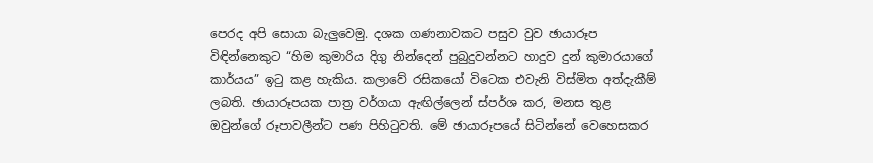පෙරද අපි සොයා බැලුවෙමු. දශක ගණනාවකට පසුව වුව ඡායාරූප විඳින්නෙකුට “හිම කුමාරිය දිගු නින්දෙන් පුබුදුවන්නට හාදුව දුන් කුමාරයාගේ කාර්යය” ඉටු කළ හැකිය. කලාවේ රසිකයෝ විටෙක එවැනි විස්මිත අත්දැකීම් ලබති. ඡායාරූපයක පාත්‍ර වර්ගයා ඇඟිල්ලෙන් ස්පර්ශ කර, මනස තුළ ඔවුන්ගේ රූපාවලීන්ට පණ පිහිටුවති. මේ ඡායාරූපයේ සිටින්නේ වෙහෙසකර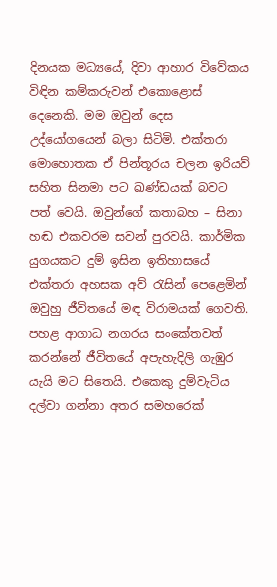දිනයක මධ්‍යයේ, දිවා ආහාර විවේකය විඳින කම්කරුවන් එකොළොස් දෙනෙකි. මම ඔවුන් දෙස උද්යෝගයෙන් බලා සිටිමි. එක්තරා මොහොතක ඒ පින්තූරය චලන ඉරියව් සහිත සිනමා පට ඛණ්ඩයක් බවට පත් වෙයි. ඔවුන්ගේ කතාබහ – සිනා හඬ එකවරම සවන් පුරවයි. කාර්මික යුගයකට දුම් ඉසින ඉතිහාසයේ එක්තරා අහසක අව් රැසින් පෙළෙමින් ඔවුහු ජීවිතයේ මඳ විරාමයක් ගෙවති. පහළ ආගාධ නගරය සංකේතවත් කරන්නේ ජීවිතයේ අපැහැදිලි ගැඹුර යැයි මට සිතෙයි. එකෙකු දුම්වැටිය දල්වා ගන්නා අතර සමහරෙක්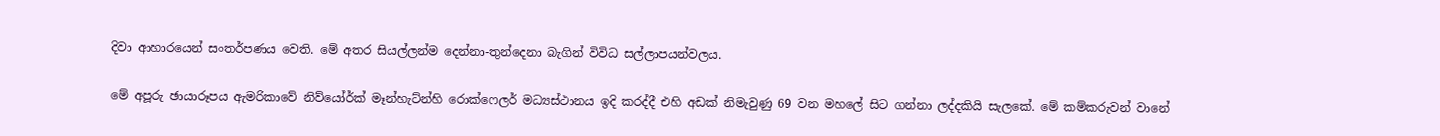දිවා ආහාරයෙන් සංතර්පණය වෙති. මේ අතර සියල්ලන්ම දෙන්නා-තුන්දෙනා බැගින් විවිධ සල්ලාපයන්වලය.

මේ අපූරු ඡායාරූපය ඇමරිකාවේ නිව්යෝර්ක් මෑන්හැට්න්හි රොක්ෆෙලර් මධ්‍යස්ථානය ඉදි කරද්දී එහි අඩක් නිමැවුණු 69 වන මහලේ සිට ගන්නා ලද්දකියි සැලකේ. මේ කම්කරුවන් වානේ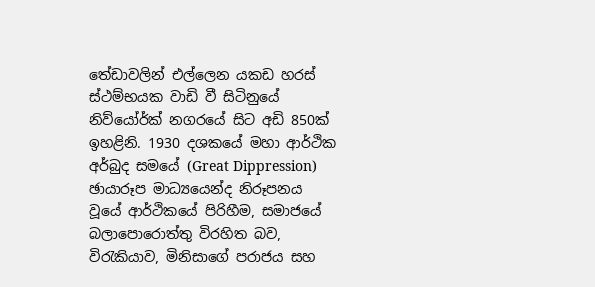තේඩාවලින් එල්ලෙන යකඩ හරස් ස්ථම්භයක වාඩි වී සිටිනුයේ නිව්යෝර්ක් නගරයේ සිට අඩි 850ක් ඉහළිනි. 1930 දශකයේ මහා ආර්ථික අර්බුද සමයේ (Great Dippression) ඡායාරූප මාධ්‍යයෙන්ද නිරූපනය වූයේ ආර්ථිකයේ පිරිහීම, සමාජයේ බලාපොරොත්තු විරහිත බව, විරැකියාව, මිනිසාගේ පරාජය සහ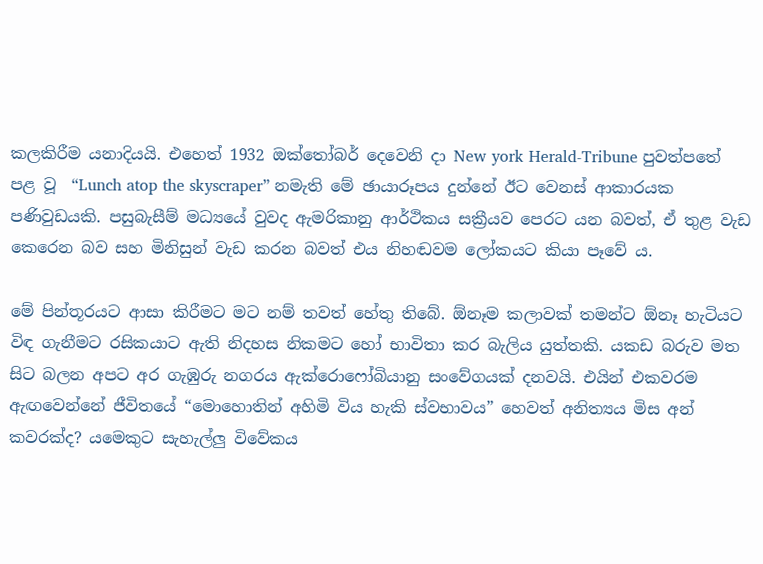කලකිරීම යනාදියයි. එහෙත් 1932 ඔක්තෝබර් දෙවෙනි දා New york Herald-Tribune පුවත්පතේ පළ වූ  “Lunch atop the skyscraper” නමැති මේ ඡායාරූපය දුන්නේ ඊට වෙනස් ආකාරයක පණිවුඩයකි. පසුබැසීම් මධ්‍යයේ වුවද ඇමරිකානු ආර්ථිකය සක්‍රීයව පෙරට යන බවත්, ඒ තුළ වැඩ කෙරෙන බව සහ මිනිසුන් වැඩ කරන බවත් එය නිහඬවම ලෝකයට කියා පෑවේ ය.

මේ පින්තූරයට ආසා කිරීමට මට නම් තවත් හේතු තිබේ. ඕනෑම කලාවක් තමන්ට ඕනෑ හැටියට විඳ ගැනීමට රසිකයාට ඇති නිදහස නිකමට හෝ භාවිතා කර බැලිය යුත්තකි. යකඩ බරුව මත සිට බලන අපට අර ගැඹුරු නගරය ඇක්රොෆෝබියානු සංවේගයක් දනවයි. එයින් එකවරම ඇඟවෙන්නේ ජීවිතයේ “මොහොතින් අහිමි විය හැකි ස්වභාවය” හෙවත් අනිත්‍යය මිස අන් කවරක්ද? යමෙකුට සැහැල්ලු විවේකය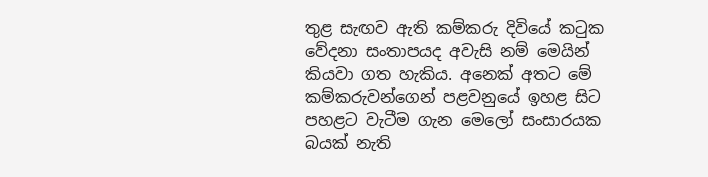තුළ සැඟව ඇති කම්කරු දිවියේ කටුක වේදනා සංතාපයද අවැසි නම් මෙයින් කියවා ගත හැකිය. අනෙක් අතට මේ කම්කරුවන්ගෙන් පළවනුයේ ඉහළ සිට පහළට වැටීම ගැන මෙලෝ සංසාරයක බයක් නැති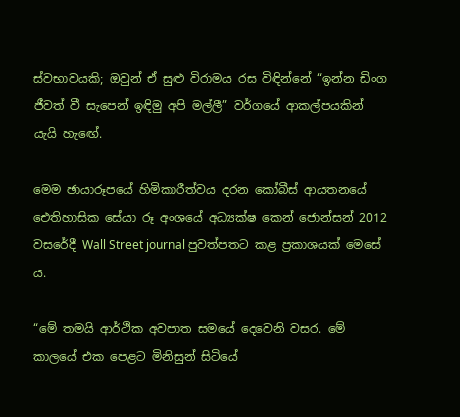ස්වභාවයකි; ඔවුන් ඒ සුළු විරාමය රස විඳින්නේ “ඉන්න ඩිංග ජීවත් වී සැපෙන් ඉඳිමු අපි මල්ලී” වර්ගයේ ආකල්පයකින් යැයි හැඟේ.

මෙම ඡායාරූපයේ හිමිකාරීත්වය දරන කෝබීස් ආයතනයේ ඓතිහාසික සේයා රූ අංශයේ අධ්‍යක්ෂ කෙන් ජොන්සන් 2012 වසරේදී Wall Street journal පුවත්පතට කළ ප්‍රකාශයක් මෙසේ ය.

“මේ තමයි ආර්ථික අවපාත සමයේ දෙවෙනි වසර. මේ කාලයේ එක පෙළට මිනිසුන් සිටියේ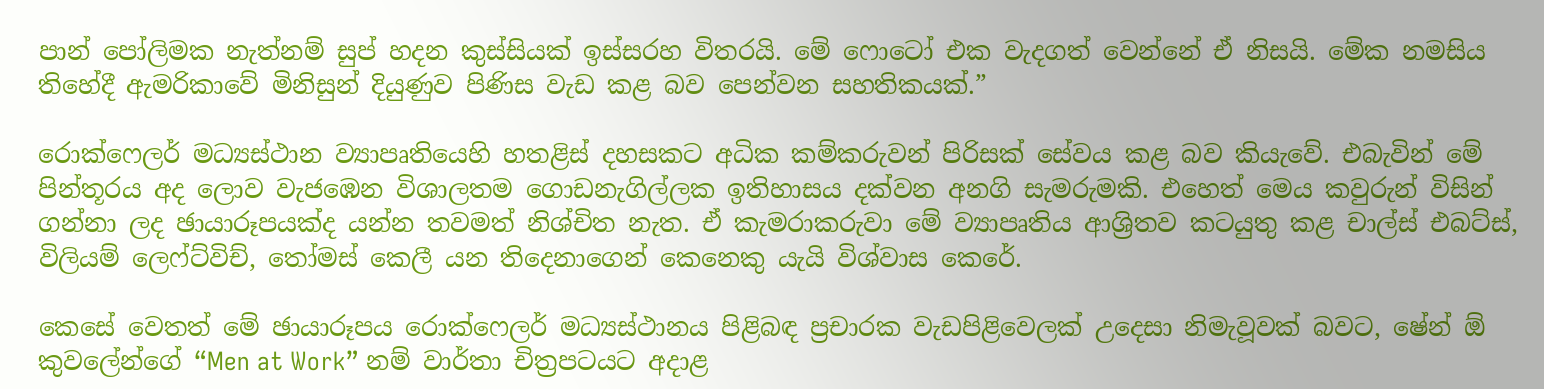පාන් පෝලිමක නැත්නම් සුප් හදන කුස්සියක් ඉස්සරහ විතරයි. මේ ෆොටෝ එක වැදගත් වෙන්නේ ඒ නිසයි. මේක නමසිය තිහේදී ඇමරිකාවේ මිනිසුන් දියුණුව පිණිස වැඩ කළ බව පෙන්වන සහතිකයක්.”

රොක්ෆෙලර් මධ්‍යස්ථාන ව්‍යාපෘතියෙහි හතළිස් දහසකට අධික කම්කරුවන් පිරිසක් සේවය කළ බව කියැවේ. එබැවින් මේ පින්තූරය අද ලොව වැජඹෙන විශාලතම ගොඩනැගිල්ලක ඉතිහාසය දක්වන අනගි සැමරුමකි. එහෙත් මෙය කවුරුන් විසින් ගන්නා ලද ඡායාරූපයක්ද යන්න තවමත් නිශ්චිත නැත. ඒ කැමරාකරුවා මේ ව්‍යාපෘතිය ආශ්‍රිතව කටයුතු කළ චාල්ස් එබට්ස්, විලියම් ලෙෆ්ට්විච්, තෝමස් කෙලී යන තිදෙනාගෙන් කෙනෙකු යැයි විශ්වාස කෙරේ.

කෙසේ වෙතත් මේ ඡායාරූපය රොක්ෆෙලර් මධ්‍යස්ථානය පිළිබඳ ප්‍රචාරක වැඩපිළිවෙලක් උදෙසා නිමැවූවක් බවට, ෂේන් ඕ කුවලේන්ගේ “Men at Work” නම් වාර්තා චිත්‍රපටයට අදාළ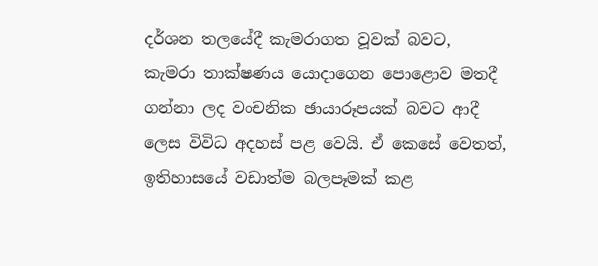දර්ශන තලයේදී කැමරාගත වූවක් බවට, කැමරා තාක්ෂණය යොදාගෙන පොළොව මතදී ගන්නා ලද වංචනික ඡායාරූපයක් බවට ආදී ලෙස විවිධ අදහස් පළ වෙයි. ඒ කෙසේ වෙතත්, ඉතිහාසයේ වඩාත්ම බලපෑමක් කළ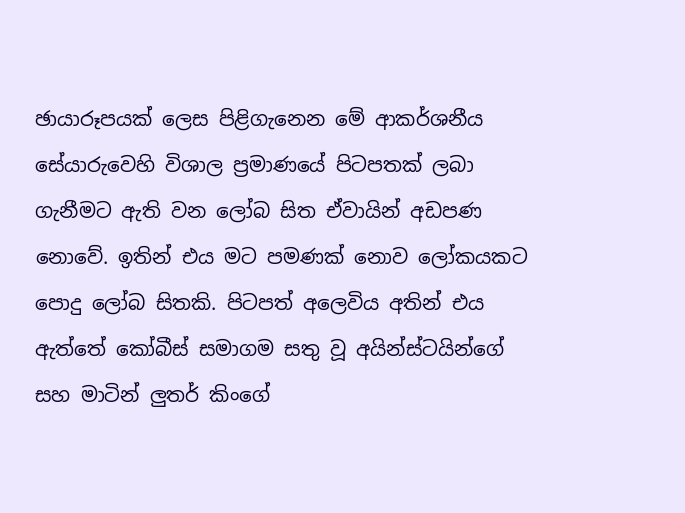ඡායාරූපයක් ලෙස පිළිගැනෙන මේ ආකර්ශනීය සේයාරුවෙහි විශාල ප්‍රමාණයේ පිටපතක් ලබා ගැනීමට ඇති වන ලෝබ සිත ඒවායින් අඩපණ නොවේ. ඉතින් එය මට පමණක් නොව ලෝකයකට පොදු ලෝබ සිතකි. පිටපත් අලෙවිය අතින් එය ඇත්තේ කෝබීස් සමාගම සතු වූ අයින්ස්ටයින්ගේ සහ මාටින් ලුතර් කිංගේ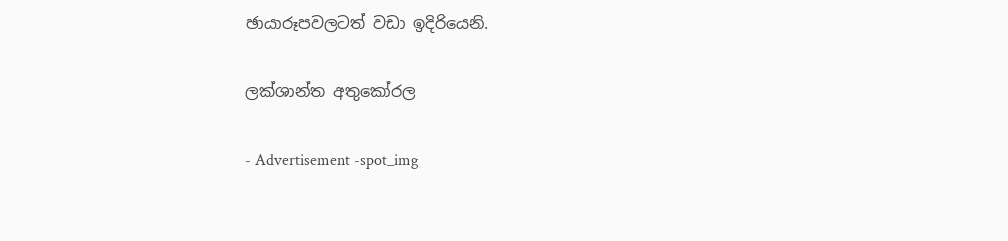ඡායාරූපවලටත් වඩා ඉදිරියෙනි.

ලක්ශාන්ත අතුකෝරල

- Advertisement -spot_img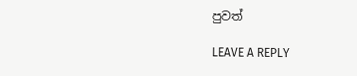පුවත්

LEAVE A REPLY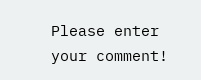Please enter your comment!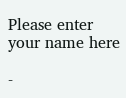Please enter your name here

-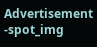Advertisement -spot_img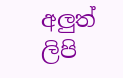අලුත් ලිපි